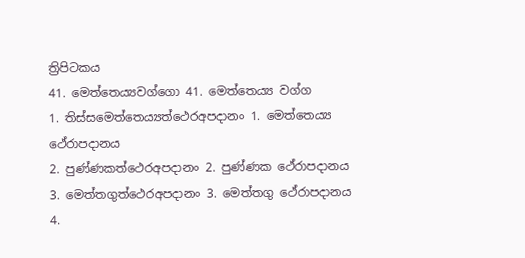ත්‍රිපිටකය
41. මෙත්තෙය්‍යවග්ගො 41. මෙත්තෙය්‍ය වග්ග
1. තිස්සමෙත්තෙය්‍යත්ථෙරඅපදානං 1. මෙත්තෙය්‍ය ථේරාපදානය
2. පුණ්ණකත්ථෙරඅපදානං 2. පුණ්ණක ථේරාපදානය
3. මෙත්තගුත්ථෙරඅපදානං 3. මෙත්තගු ථේරාපදානය
4.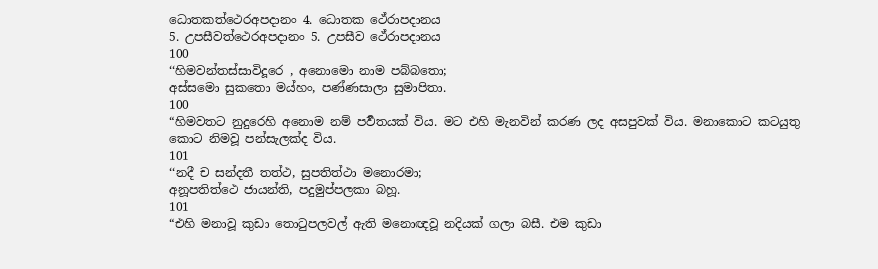ධොතකත්ථෙරඅපදානං 4. ධොතක ථේරාපදානය
5. උපසීවත්ථෙරඅපදානං 5. උපසීව ථේරාපදානය
100
‘‘හිමවන්තස්සාවිදූරෙ , අනොමො නාම පබ්බතො;
අස්සමො සුකතො මය්හං, පණ්ණසාලා සුමාපිතා.
100
“හිමවතට නුදුරෙහි අනොම නම් පර්‍වතයක් විය. මට එහි මැනවින් කරණ ලද අසපුවක් විය. මනාකොට කටයුතු කොට නිමවූ පන්සැලක්ද විය.
101
‘‘නදී ච සන්දතී තත්ථ, සුපතිත්ථා මනොරමා;
අනූපතිත්ථෙ ජායන්ති, පදුමුප්පලකා බහූ.
101
“එහි මනාවූ කුඩා තොටුපලවල් ඇති මනොඥවූ නදියක් ගලා බසී. එම කුඩා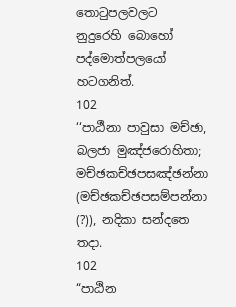තොටුපලවලට නුදුරෙහි බොහෝ පද්මොත්පලයෝ හටගනිත්.
102
‘‘පාඨීනා පාවුසා මච්ඡා, බලජා මුඤ්ජරොහිතා;
මච්ඡකච්ඡපසඤ්ඡන්නා (මච්ඡකච්ඡපසම්පන්නා (?)), නදිකා සන්දතෙ තදා.
102
“පාඨින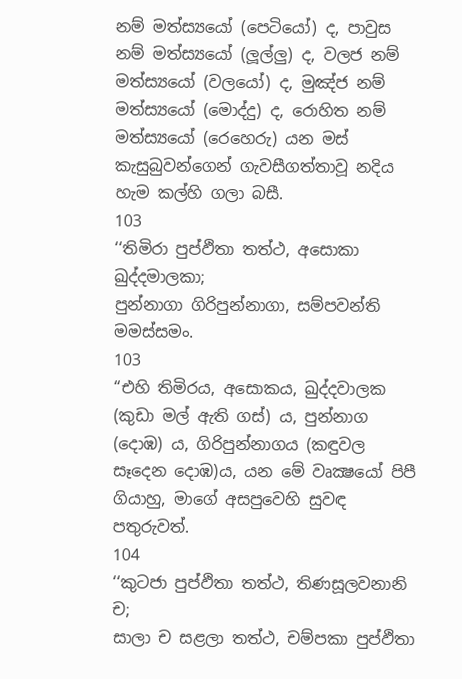නම් මත්ස්‍යයෝ (පෙටියෝ) ද, පාවුස නම් මත්ස්‍යයෝ (ලූල්ලු) ද, වලජ නම් මත්ස්‍යයෝ (වලයෝ) ද, මුඤ්ජ නම් මත්ස්‍යයෝ (මොද්දු) ද, රොහිත නම් මත්ස්‍යයෝ (රෙහෙරු) යන මස් කැසුබුවන්ගෙන් ගැවසීගත්තාවූ නදිය හැම කල්හි ගලා බසී.
103
‘‘තිමිරා පුප්ඵිතා තත්ථ, අසොකා ඛුද්දමාලකා;
පුන්නාගා ගිරිපුන්නාගා, සම්පවන්ති මමස්සමං.
103
“එහි තිමිරය, අසොකය, ඛුද්දවාලක (කුඩා මල් ඇති ගස්) ය, පුන්නාග (දොඹ) ය, ගිරිපුන්නාගය (කඳුවල සෑදෙන දොඹ)ය, යන මේ වෘක්‍ෂයෝ පිපී ගියාහු, මාගේ අසපුවෙහි සුවඳ පතුරුවත්.
104
‘‘කුටජා පුප්ඵිතා තත්ථ, තිණසූලවනානි ච;
සාලා ච සළලා තත්ථ, චම්පකා පුප්ඵිතා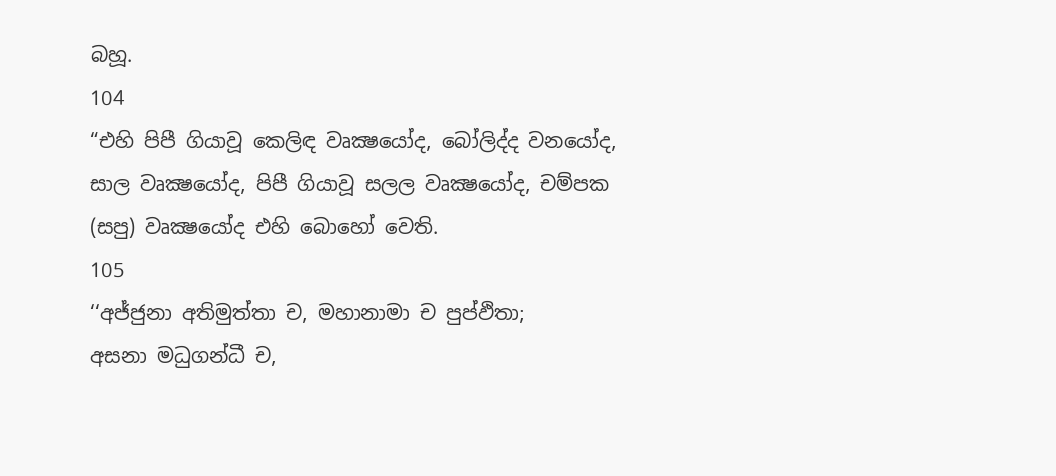බහූ.
104
“එහි පිපී ගියාවූ කෙලිඳ වෘක්‍ෂයෝද, බෝලිද්ද වනයෝද, සාල වෘක්‍ෂයෝද, පිපී ගියාවූ සලල වෘක්‍ෂයෝද, චම්පක (සපු) වෘක්‍ෂයෝද එහි බොහෝ වෙති.
105
‘‘අජ්ජුනා අතිමුත්තා ච, මහානාමා ච පුප්ඵිතා;
අසනා මධුගන්ධී ච,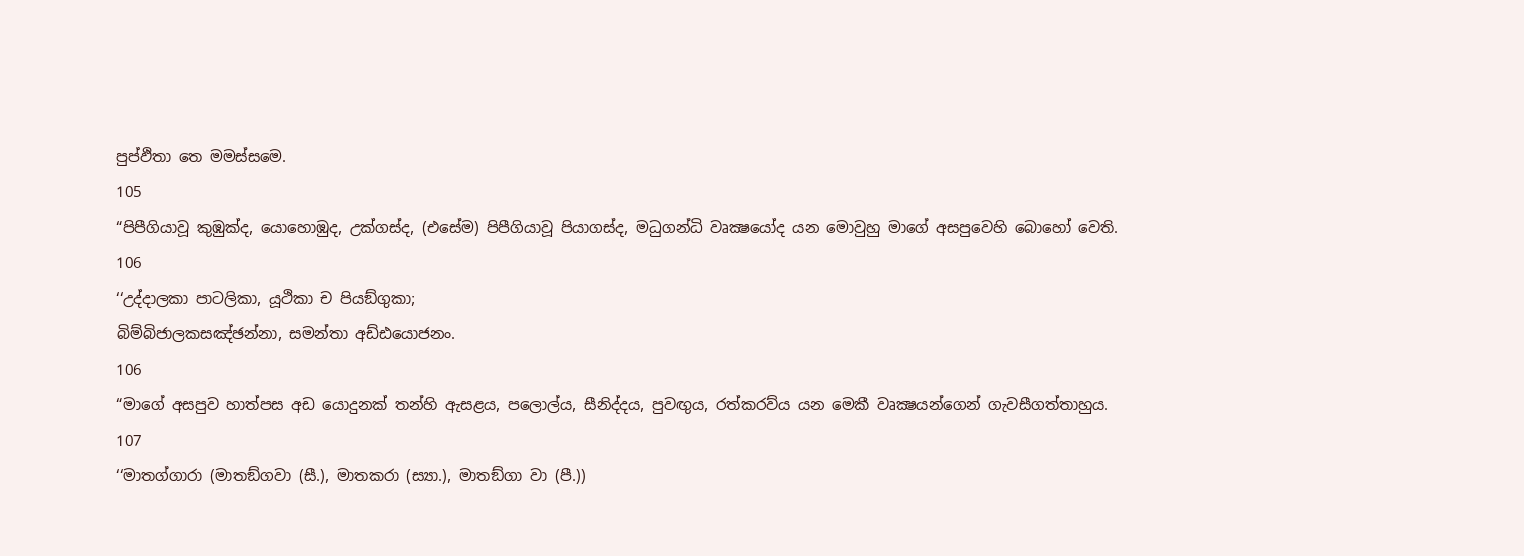පුප්ඵිතා තෙ මමස්සමෙ.
105
“පිපීගියාවූ කුඹුක්ද, යොහොඹුද, උක්ගස්ද, (එසේම) පිපීගියාවූ පියාගස්ද, මධුගන්ධි වෘක්‍ෂයෝද යන මොවුහු මාගේ අසපුවෙහි බොහෝ වෙති.
106
‘‘උද්දාලකා පාටලිකා, යූථිකා ච පියඞ්ගුකා;
බිම්බිජාලකසඤ්ඡන්නා, සමන්තා අඩ්ඪයොජනං.
106
“මාගේ අසපුව හාත්පස අඩ යොදුනක් තන්හි ඇසළය, පලොල්ය, සීනිද්දය, පුවඟුය, රත්කරව්ය යන මෙකී වෘක්‍ෂයන්ගෙන් ගැවසීගත්තාහුය.
107
‘‘මාතග්ගාරා (මාතඞ්ගවා (සී.), මාතකරා (ස්‍යා.), මාතඞ්ගා වා (පී.))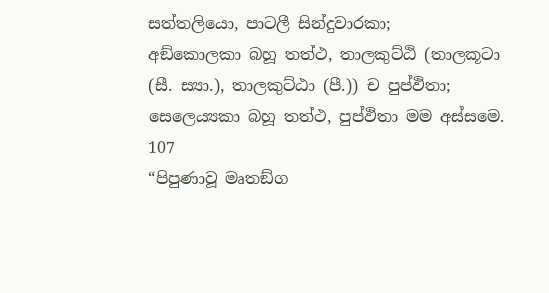සත්තලියො, පාටලී සින්දුවාරකා;
අඞ්කොලකා බහූ තත්ථ, තාලකුට්ඨි (තාලකූටා (සී. ස්‍යා.), තාලකුට්ඨා (පී.)) ච පුප්ඵිතා;
සෙලෙය්‍යකා බහූ තත්ථ, පුප්ඵිතා මම අස්සමෙ.
107
“පිපුණාවූ මෘතඞ්ග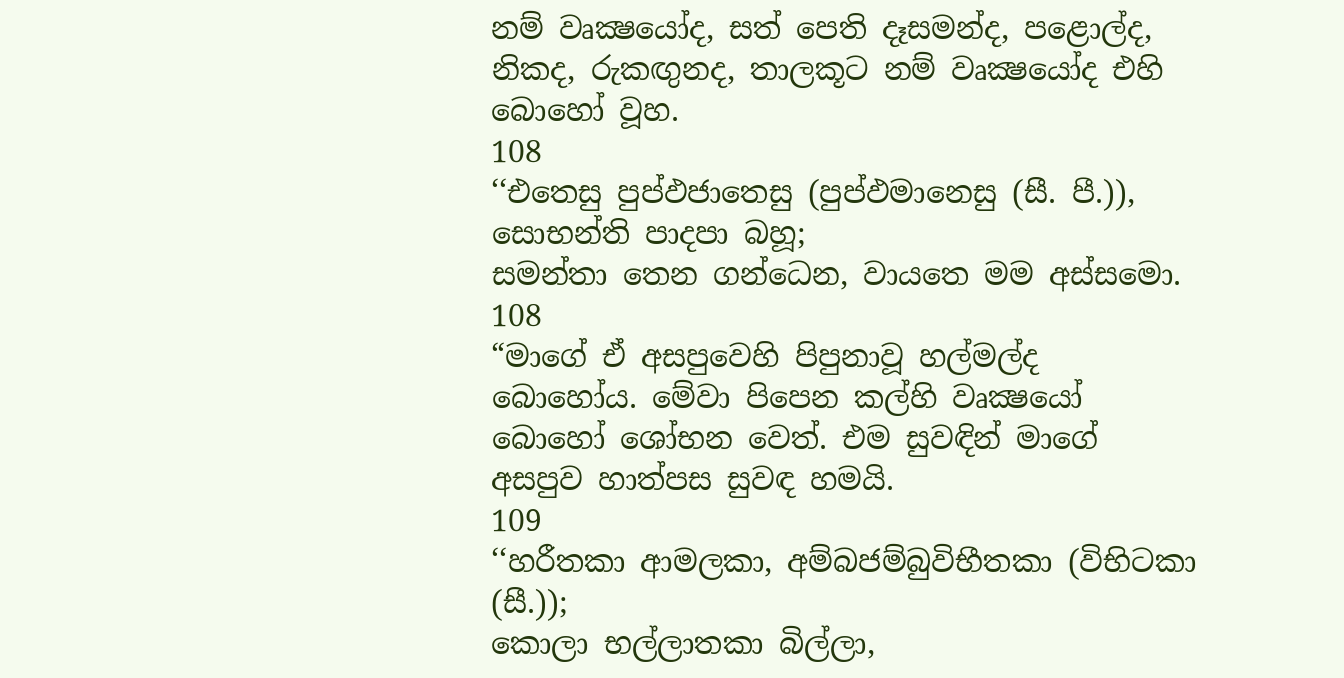නම් වෘක්‍ෂයෝද, සත් පෙති දෑසමන්ද, පළොල්ද, නිකද, රුකඟුනද, තාලකූට නම් වෘක්‍ෂයෝද එහි බොහෝ වූහ.
108
‘‘එතෙසු පුප්ඵජාතෙසු (පුප්ඵමානෙසු (සී. පී.)), සොභන්ති පාදපා බහූ;
සමන්තා තෙන ගන්ධෙන, වායතෙ මම අස්සමො.
108
“මාගේ ඒ අසපුවෙහි පිපුනාවූ හල්මල්ද බොහෝය. මේවා පිපෙන කල්හි වෘක්‍ෂයෝ බොහෝ ශෝභන වෙත්. එම සුවඳින් මාගේ අසපුව හාත්පස සුවඳ හමයි.
109
‘‘හරීතකා ආමලකා, අම්බජම්බුවිභීතකා (විභිටකා (සී.));
කොලා භල්ලාතකා බිල්ලා,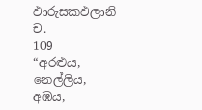ඵාරුසකඵලානි ච.
109
“අරළුය, නෙල්ලිය, අඹය,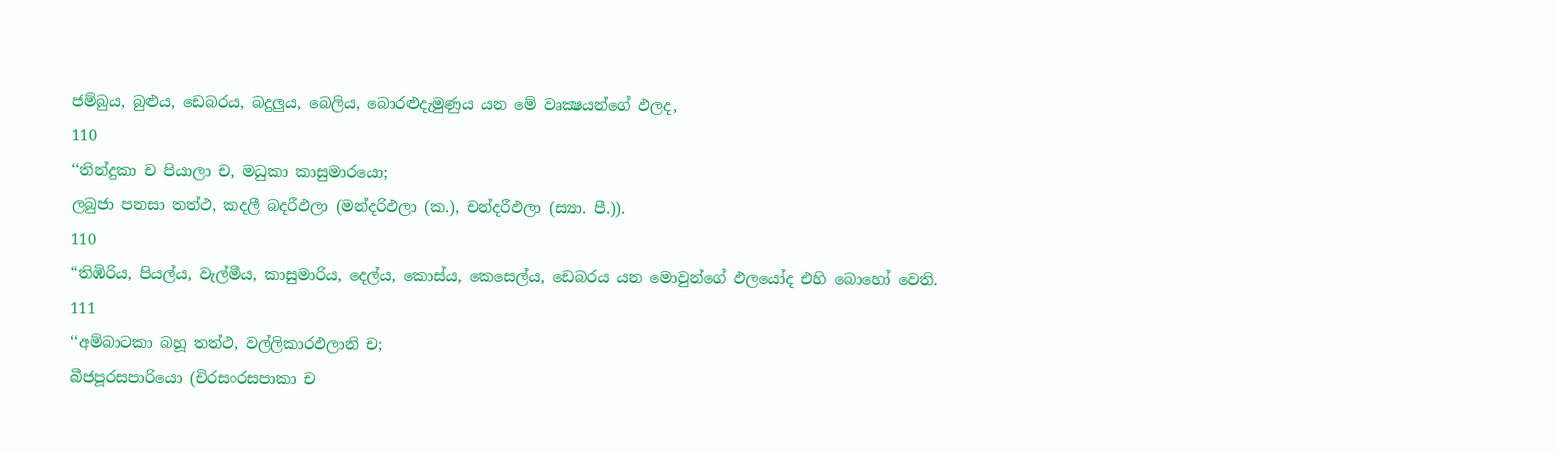ජම්බුය, බුළුය, ඩෙබරය, බදුලුය, බෙලිය, බොරළුදැමුණුය යන මේ වෘක්‍ෂයන්ගේ ඵලද,
110
‘‘තින්දුකා ච පියාලා ච, මධුකා කාසුමාරයො;
ලබුජා පනසා තත්ථ, කදලී බදරීඵලා (මන්දරිඵලා (ක.), චන්දරීඵලා (ස්‍යා. පී.)).
110
“තිඹිරිය, පියල්ය, වැල්මීය, කාසුමාරිය, දෙල්ය, කොස්ය, කෙසෙල්ය, ඩෙබරය යන මොවුන්ගේ ඵලයෝද එහි බොහෝ වෙති.
111
‘‘අම්බාටකා බහූ තත්ථ, වල්ලිකාරඵලානි ච;
බීජපූරසපාරියො (චිරසංරසපාකා ච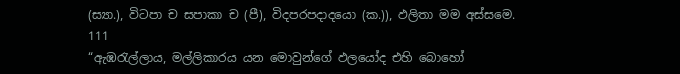(ස්‍යා.), විටපා ච සපාකා ච (පී), විදපරපදාදයො (ක.)), ඵලිතා මම අස්සමෙ.
111
“ඇඹරැල්ලාය, මල්ලිකාරය යන මොවුන්ගේ ඵලයෝද එහි බොහෝ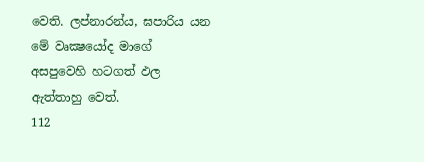වෙති. ලප්නාරන්ය, ඝපාරිය යන මේ වෘක්‍ෂයෝද මාගේ අසපුවෙහි හටගත් ඵල ඇත්තාහු වෙත්.
112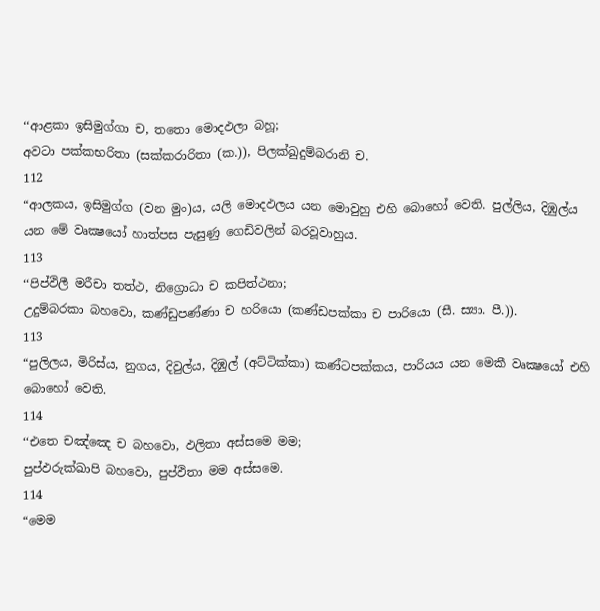‘‘ආළකා ඉසිමුග්ගා ච, තතො මොදඵලා බහූ;
අවටා පක්කභරිතා (සක්කරාරිතා (ක.)), පිලක්ඛුදුම්බරානි ච.
112
“ආලකය, ඉසිමුග්ග (වන මුං)ය, යලි මොදඵලය යන මොවුහු එහි බොහෝ වෙති. පුල්ලිය, දිඹුල්ය යන මේ වෘක්‍ෂයෝ හාත්පස පැසුණු ගෙඩිවලින් බරවූවාහුය.
113
‘‘පිප්ඵිලී මරීචා තත්ථ, නිග්‍රොධා ච කපිත්ථනා;
උදුම්බරකා බහවො, කණ්ඩුපණ්ණා ච හරියො (කණ්ඩපක්කා ච පාරියො (සී. ස්‍යා. පී.)).
113
“පුලිලය, මිරිස්ය, නුගය, දිවුල්ය, දිඹුල් (අට්ටික්කා) කණ්ටපක්කය, පාරියය යන මෙකී වෘක්‍ෂයෝ එහි බොහෝ වෙති.
114
‘‘එතෙ චඤ්ඤෙ ච බහවො, ඵලිතා අස්සමෙ මම;
පුප්ඵරුක්ඛාපි බහවො, පුප්ඵිතා මම අස්සමෙ.
114
“මෙම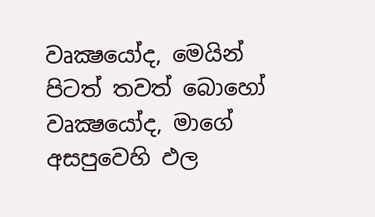වෘක්‍ෂයෝද, මෙයින් පිටත් තවත් බොහෝ වෘක්‍ෂයෝද, මාගේ අසපුවෙහි ඵල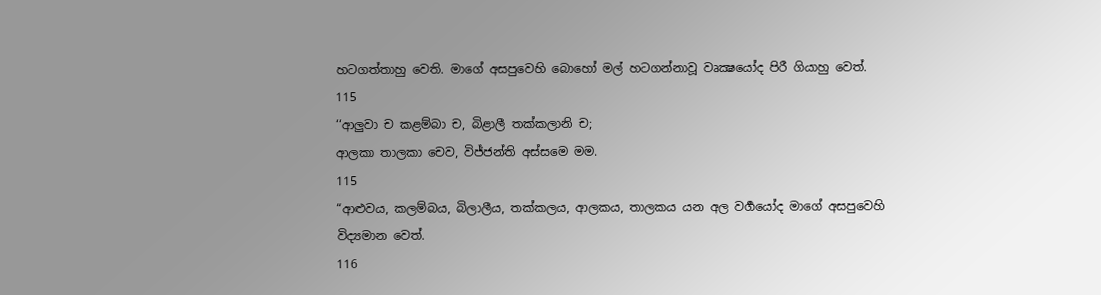හටගත්තාහු වෙති. මාගේ අසපුවෙහි බොහෝ මල් හටගන්නාවූ වෘක්‍ෂයෝද පිරී ගියාහු වෙත්.
115
‘‘ආලුවා ච කළම්බා ච, බිළාලී තක්කලානි ච;
ආලකා තාලකා චෙව, විජ්ජන්ති අස්සමෙ මම.
115
“ආළුවය, කලම්බය, බිලාලීය, තක්කලය, ආලකය, තාලකය යන අල වර්‍ගයෝද මාගේ අසපුවෙහි විද්‍යමාන වෙත්.
116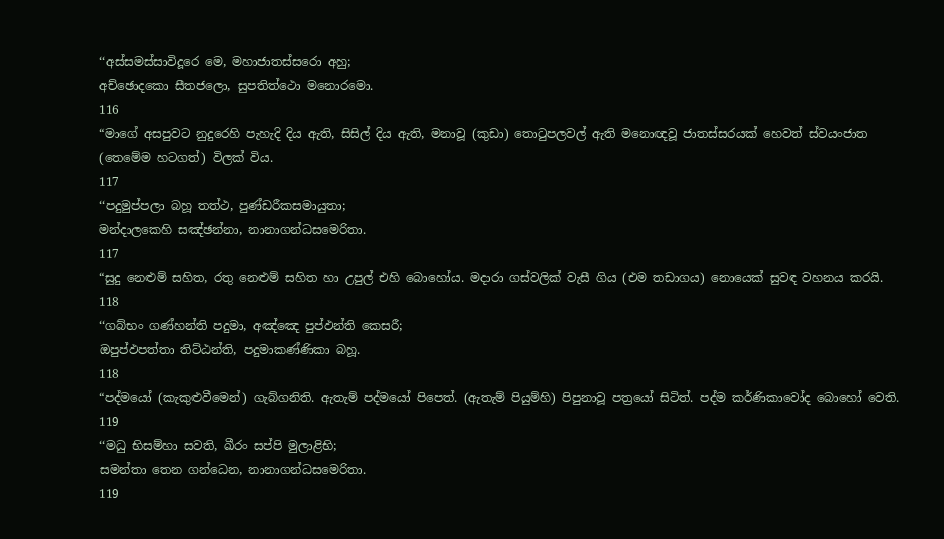‘‘අස්සමස්සාවිදූරෙ මෙ, මහාජාතස්සරො අහු;
අච්ඡොදකො සීතජලො, සුපතිත්ථො මනොරමො.
116
“මාගේ අසපුවට නුදුරෙහි පැහැදි දිය ඇති, සිසිල් දිය ඇති, මනාවූ (කුඩා) තොටුපලවල් ඇති මනොඥවූ ජාතස්සරයක් හෙවත් ස්වයංජාත (තෙමේම හටගත්) විලක් විය.
117
‘‘පදුමුප්පලා බහූ තත්ථ, පුණ්ඩරීකසමායුතා;
මන්දාලකෙහි සඤ්ඡන්නා, නානාගන්ධසමෙරිතා.
117
“සුදු නෙළුම් සහිත, රතු නෙළුම් සහිත හා උපුල් එහි බොහෝය. මදාරා ගස්වලික් වැසී ගිය (එම තඩාගය) නොයෙක් සුවඳ වහනය කරයි.
118
‘‘ගබ්භං ගණ්හන්ති පදුමා, අඤ්ඤෙ පුප්ඵන්ති කෙසරී;
ඔපුප්ඵපත්තා තිට්ඨන්ති, පදුමාකණ්ණිකා බහූ.
118
“පද්මයෝ (කැකුළුවීමෙන්) ගැබ්ගනිති. ඇතැම් පද්මයෝ පිපෙත්. (ඇතැම් පියුම්හි) පිපුනාවූ පත්‍රයෝ සිටිත්. පද්ම කර්ණිකාවෝද බොහෝ වෙති.
119
‘‘මධු භිසම්හා සවති, ඛීරං සප්පි මුලාළිභි;
සමන්තා තෙන ගන්ධෙන, නානාගන්ධසමෙරිතා.
119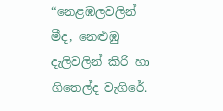“නෙළඹලවලින් මීද, නෙළුඹු දැලිවලින් කිරි හා ගිතෙල්ද වැගිරේ.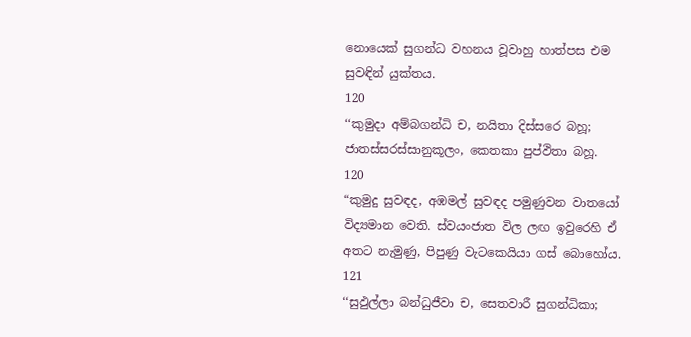නොයෙක් සුගන්ධ වහනය වූවාහු හාත්පස එම සුවඳින් යුක්තය.
120
‘‘කුමුදා අම්බගන්ධි ච, නයිතා දිස්සරෙ බහූ;
ජාතස්සරස්සානුකූලං, කෙතකා පුප්ඵිතා බහූ.
120
“කුමුදු සුවඳද, අඹමල් සුවඳද පමුණුවන වාතයෝ විද්‍යමාන වෙති. ස්වයංජාත විල ලඟ ඉවුරෙහි ඒ අතට නැමුණු, පිපුණු වැටකෙයියා ගස් බොහෝය.
121
‘‘සුඵුල්ලා බන්ධුජීවා ච, සෙතවාරී සුගන්ධිකා;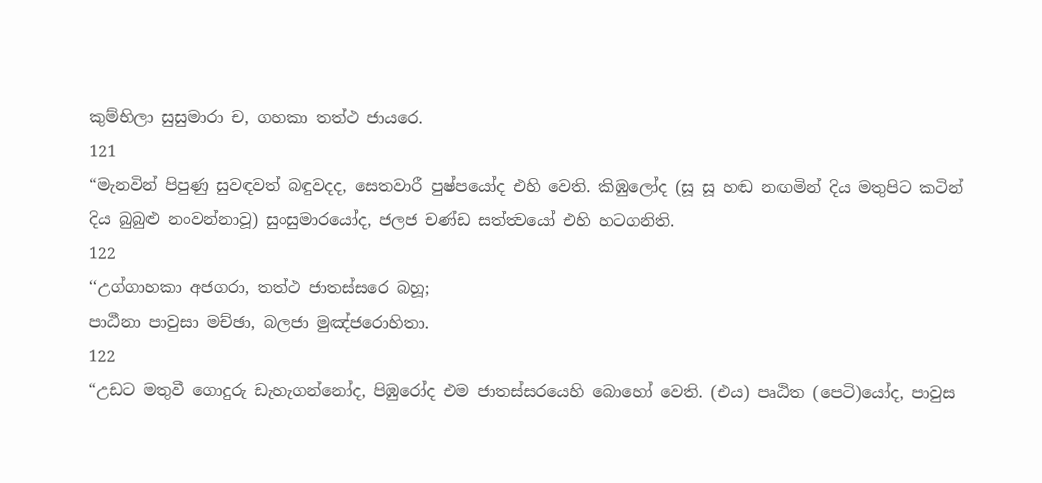කුම්භිලා සුසුමාරා ච, ගහකා තත්ථ ජායරෙ.
121
“මැනවින් පිපුණු සුවඳවත් බඳුවදද, සෙතවාරී පුෂ්පයෝද එහි වෙති. කිඹුලෝද (සූ සූ හඬ නඟමින් දිය මතුපිට කටින් දිය බුබුළු නංවන්නාවූ) සුංසුමාරයෝද, ජලජ චණ්ඩ සත්ත්‍වයෝ එහි හටගනිති.
122
‘‘උග්ගාහකා අජගරා, තත්ථ ජාතස්සරෙ බහූ;
පාඨීනා පාවුසා මච්ඡා, බලජා මුඤ්ජරොහිතා.
122
“උඩට මතුවී ගොදුරු ඩැහැගන්නෝද, පිඹුරෝද එම ජාතස්සරයෙහි බොහෝ වෙති. (එය) පෘඨිත (පෙටි)යෝද, පාවුස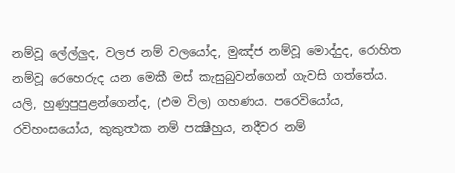නම්වූ ලේල්ලුද, වලජ නම් වලයෝද, මුඤ්ජ නම්වූ මොද්දුද, රොහිත නම්වූ රෙහෙරුද යන මෙකී මස් කැසුබුවන්ගෙන් ගැවසි ගත්තේය. යලි, හුණුපුපුළන්ගෙන්ද, (එම විල) ගහණය. පරෙවියෝය, රවිහංසයෝය, කුකුත්‍ථක නම් පක්‍ෂීහුය, නදීවර නම්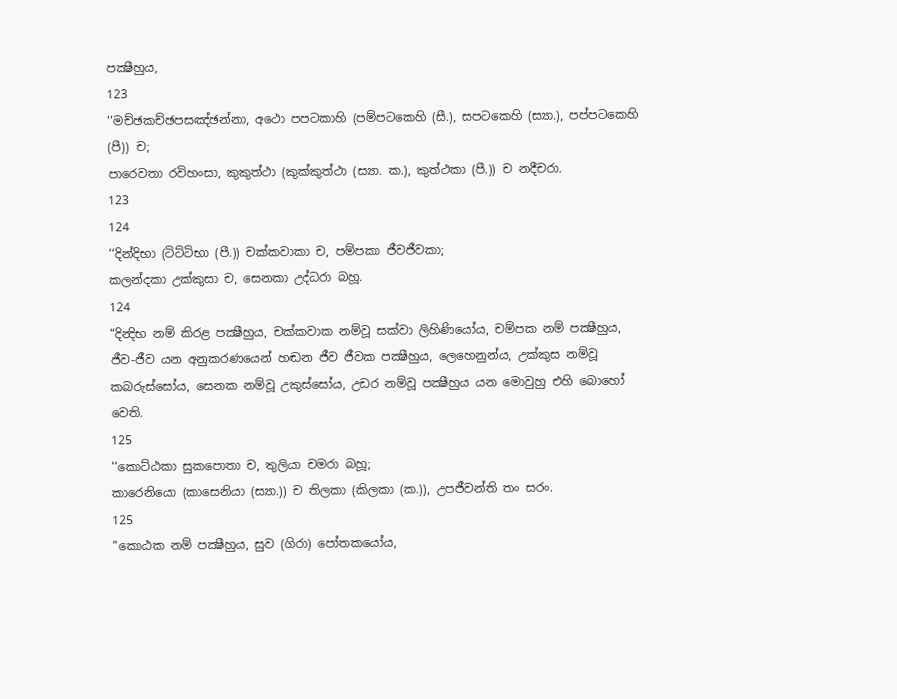පක්‍ෂීහුය,
123
‘‘මච්ඡකච්ඡපසඤ්ඡන්නා, අථො පපටකාහි (පම්පටකෙහි (සී.), සපටකෙහි (ස්‍යා.), පප්පටකෙහි (පී)) ච;
පාරෙවතා රවිහංසා, කුකුත්ථා (කුක්කුත්ථා (ස්‍යා. ක.), කුත්ථකා (පී.)) ච නදීචරා.
123
124
‘‘දින්දිභා (ටිට්ටිභා (පී.)) චක්කවාකා ච, පම්පකා ජීවජීවකා;
කලන්දකා උක්කුසා ච, සෙනකා උද්ධරා බහූ.
124
“දින්‍දිභ නම් කිරළ පක්‍ෂීහුය, චක්කවාක නම්වූ සක්වා ලිහිණියෝය, චම්පක නම් පක්‍ෂීහුය, ජීව-ජීව යන අනුකරණයෙන් හඬන ජීව ජීවක පක්‍ෂීහුය, ලෙහෙනුන්ය, උක්කුස නම්වූ කබරුස්සෝය, සෙනක නම්වූ උකුස්සෝය, උඩර නම්වූ පක්‍ෂීහුය යන මොවුහු එහි බොහෝ වෙති.
125
‘‘කොට්ඨකා සුකපොතා ච, තුලියා චමරා බහූ;
කාරෙනියො (කාසෙනියා (ස්‍යා.)) ච තිලකා (කිලකා (ක.)), උපජීවන්ති තං සරං.
125
“කොඨක නම් පක්‍ෂීහුය, සුව (ගිරා) පෝතකයෝය,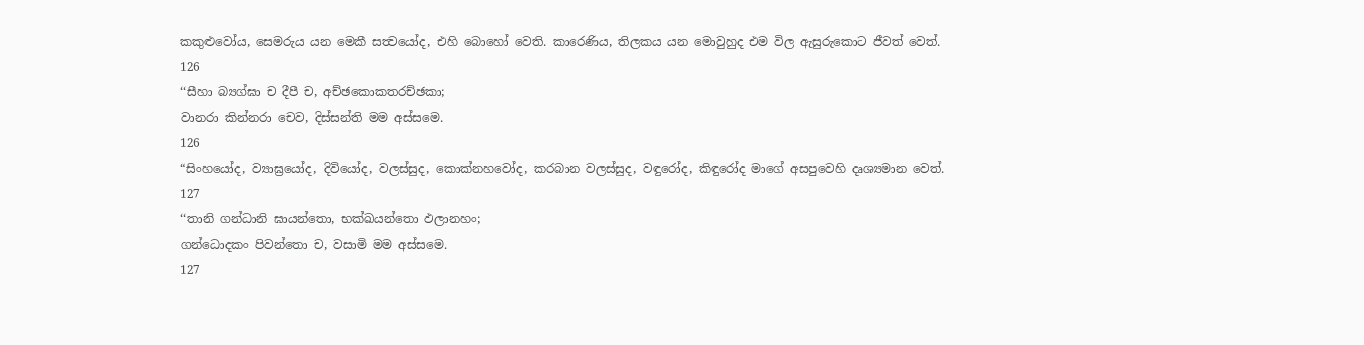කකුළුවෝය, සෙමරුය යන මෙකී සත්‍වයෝද, එහි බොහෝ වෙති. කාරෙණිය, තිලකය යන මොවුහුද එම විල ඇසුරුකොට ජීවත් වෙත්.
126
‘‘සීහා බ්‍යග්ඝා ච දීපී ච, අච්ඡකොකතරච්ඡකා;
වානරා කින්නරා චෙව, දිස්සන්ති මම අස්සමෙ.
126
“සිංහයෝද, ව්‍යාඝ්‍රයෝද, දිවියෝද, වලස්සුද, කොක්නහවෝද, කරබාන වලස්සුද, වඳුරෝද, කිඳුරෝද මාගේ අසපුවෙහි දෘශ්‍යමාන වෙත්.
127
‘‘තානි ගන්ධානි ඝායන්තො, භක්ඛයන්තො ඵලානහං;
ගන්ධොදකං පිවන්තො ච, වසාමි මම අස්සමෙ.
127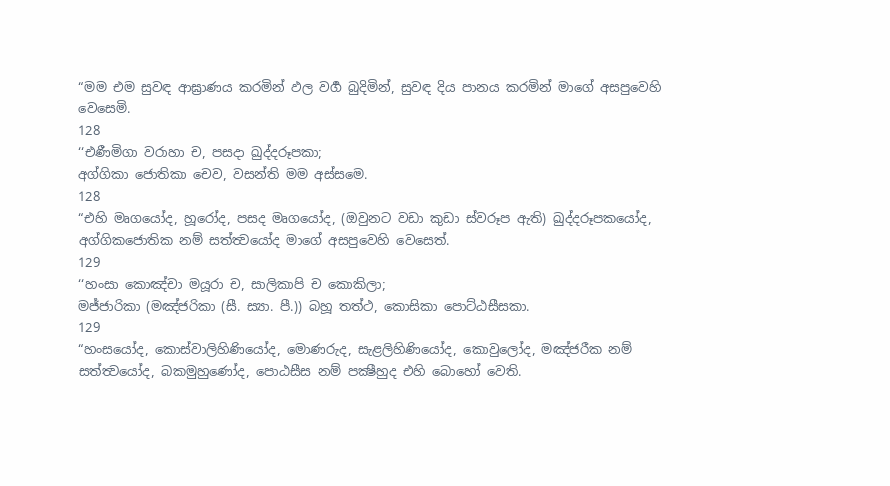“මම එම සුවඳ ආඝ්‍රාණය කරමින් ඵල වර්‍ග බුදිමින්, සුවඳ දිය පානය කරමින් මාගේ අසපුවෙහි වෙසෙමි.
128
‘‘එණීමිගා වරාහා ච, පසදා ඛුද්දරූපකා;
අග්ගිකා ජොතිකා චෙව, වසන්ති මම අස්සමෙ.
128
“එහි මෘගයෝද, හූරෝද, පසද මෘගයෝද, (ඔවුනට වඩා කුඩා ස්වරූප ඇති) ඛුද්දරූපකයෝද, අග්ගිකජොතික නම් සත්ත්‍වයෝද මාගේ අසපුවෙහි වෙසෙත්.
129
‘‘හංසා කොඤ්චා මයූරා ච, සාලිකාපි ච කොකිලා;
මජ්ජාරිකා (මඤ්ජරිකා (සී. ස්‍යා. පී.)) බහූ තත්ථ, කොසිකා පොට්ඨසීසකා.
129
“හංසයෝද, කොස්වාලිහිණියෝද, මොණරුද, සැළලිහිණියෝද, කොවුලෝද, මඤ්ජරීක නම් සත්ත්‍වයෝද, බකමුහුණෝද, පොඨසීස නම් පක්‍ෂීහුද එහි බොහෝ වෙති.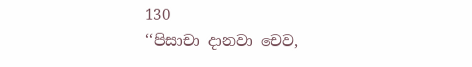130
‘‘පිසාචා දානවා චෙව,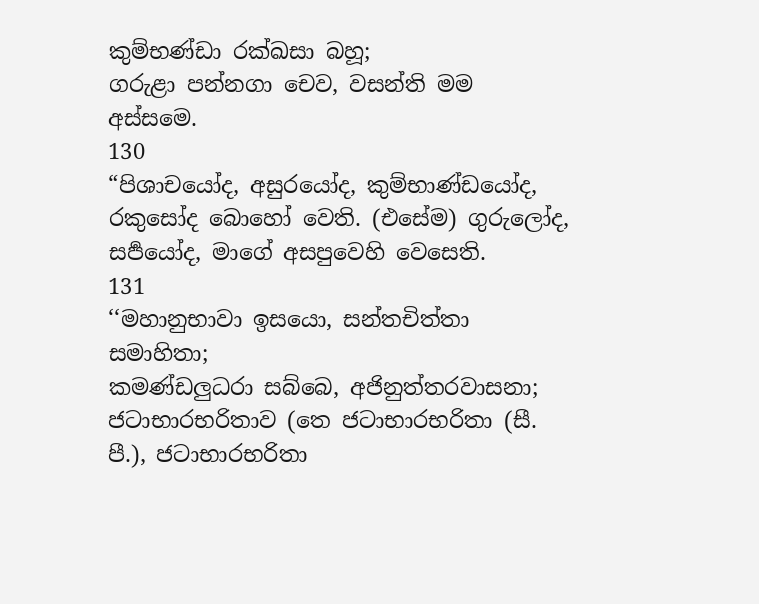කුම්භණ්ඩා රක්ඛසා බහූ;
ගරුළා පන්නගා චෙව, වසන්ති මම අස්සමෙ.
130
“පිශාචයෝද, අසුරයෝද, කුම්භාණ්ඩයෝද, රකුසෝද බොහෝ වෙති. (එසේම) ගුරුලෝද, සර්‍පයෝද, මාගේ අසපුවෙහි වෙසෙති.
131
‘‘මහානුභාවා ඉසයො, සන්තචිත්තා සමාහිතා;
කමණ්ඩලුධරා සබ්බෙ, අජිනුත්තරවාසනා;
ජටාභාරභරිතාව (තෙ ජටාභාරභරිතා (සී. පී.), ජටාභාරභරිතා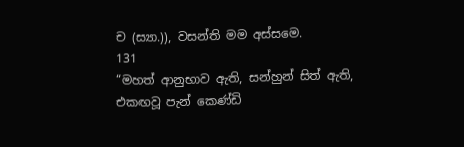ච (ස්‍යා.)), වසන්ති මම අස්සමෙ.
131
“මහත් ආනුභාව ඇති, සන්හුන් සිත් ඇති, එකඟවූ පැන් කෙණ්ඩි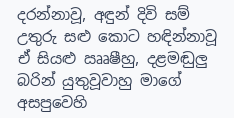දරන්නාවූ, අඳුන් දිවි සම් උතුරු සළු කොට හඳින්නාවූ ඒ සියළු ඎෂීහු, දළමඬුලු බරින් යුතුවූවාහු මාගේ අසපුවෙහි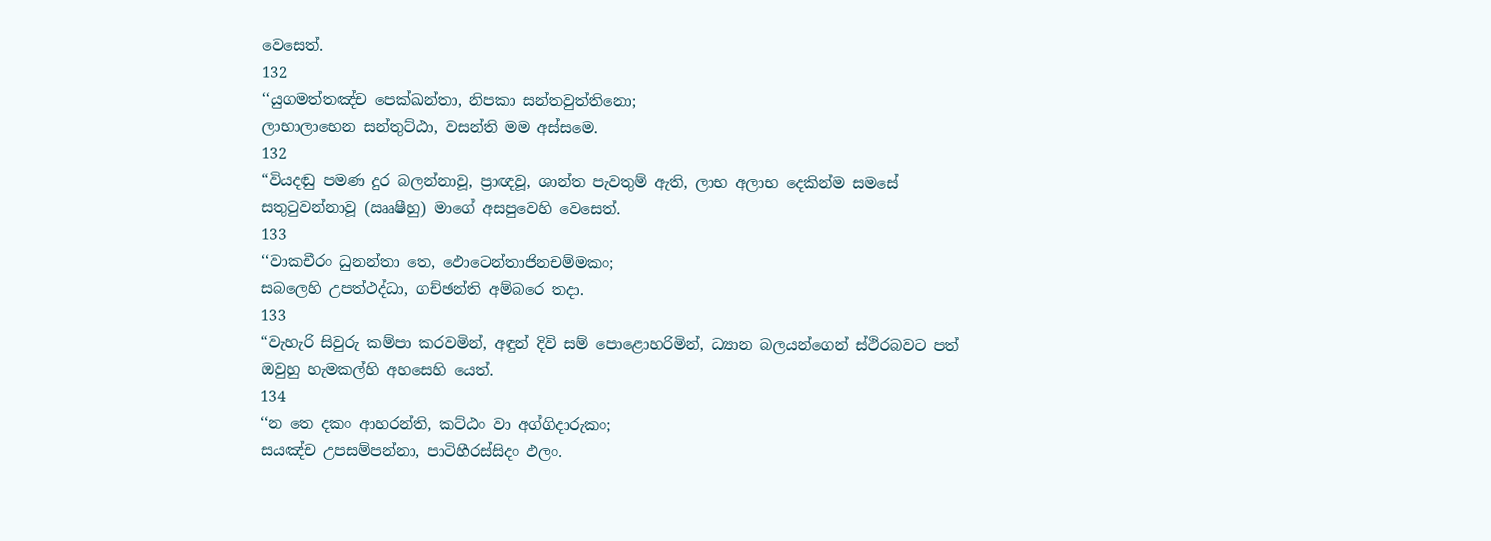වෙසෙත්.
132
‘‘යුගමත්තඤ්ච පෙක්ඛන්තා, නිපකා සන්තවුත්තිනො;
ලාභාලාභෙන සන්තුට්ඨා, වසන්ති මම අස්සමෙ.
132
“වියදඬු පමණ දුර බලන්නාවූ, ප්‍රාඥවූ, ශාන්ත පැවතුම් ඇති, ලාභ අලාභ දෙකින්ම සමසේ සතුටුවන්නාවූ (ඎෂීහු) මාගේ අසපුවෙහි වෙසෙත්.
133
‘‘වාකචීරං ධුනන්තා තෙ, ඵොටෙන්තාජිනචම්මකං;
සබලෙහි උපත්ථද්ධා, ගච්ඡන්ති අම්බරෙ තදා.
133
“වැහැරි සිවුරු කම්පා කරවමින්, අඳුන් දිවි සම් පොළොහරිමින්, ධ්‍යාන බලයන්ගෙන් ස්ථිරබවට පත් ඔවුහු හැමකල්හි අහසෙහි යෙත්.
134
‘‘න තෙ දකං ආහරන්ති, කට්ඨං වා අග්ගිදාරුකං;
සයඤ්ච උපසම්පන්නා, පාටිහීරස්සිදං ඵලං.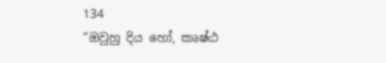134
“ඔවුහු දිය හෝ, කෘෂ්ඨ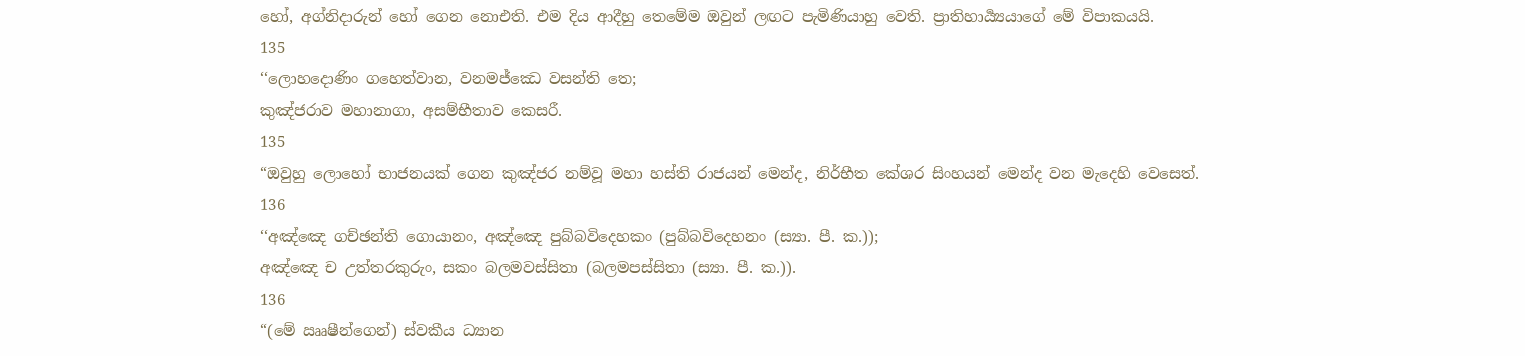හෝ, අග්නිදාරුන් හෝ ගෙන නොඑති. එම දිය ආදීහු තෙමේම ඔවුන් ලඟට පැමිණියාහු වෙති. ප්‍රාතිහාර්‍ය්‍යයාගේ මේ විපාකයයි.
135
‘‘ලොහදොණිං ගහෙත්වාන, වනමජ්ඣෙ වසන්ති තෙ;
කුඤ්ජරාව මහානාගා, අසම්භීතාව කෙසරී.
135
“ඔවුහු ලොහෝ භාජනයක් ගෙන කුඤ්ජර නම්වූ මහා හස්ති රාජයන් මෙන්ද, නිර්භීත කේශර සිංහයන් මෙන්ද වන මැදෙහි වෙසෙත්.
136
‘‘අඤ්ඤෙ ගච්ඡන්ති ගොයානං, අඤ්ඤෙ පුබ්බවිදෙහකං (පුබ්බවිදෙහනං (ස්‍යා. පී. ක.));
අඤ්ඤෙ ච උත්තරකුරුං, සකං බලමවස්සිතා (බලමපස්සිතා (ස්‍යා. පී. ක.)).
136
“(මේ ඎෂීන්ගෙන්) ස්වකීය ධ්‍යාන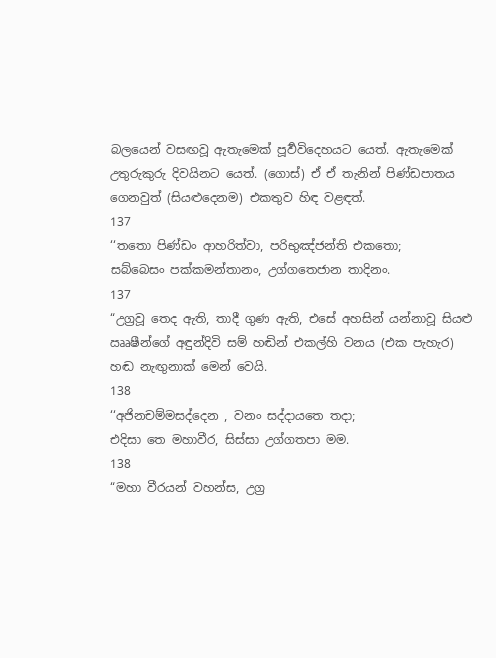බලයෙන් වසඟවූ ඇතැමෙක් පූර්‍වවිදෙහයට යෙත්. ඇතැමෙක් උතුරුකුරු දිවයිනට යෙත්. (ගොස්) ඒ ඒ තැනින් පිණ්ඩපාතය ගෙනවුත් (සියළුදෙනම) එකතුව හිඳ වළඳත්.
137
‘‘තතො පිණ්ඩං ආහරිත්වා, පරිභුඤ්ජන්ති එකතො;
සබ්බෙසං පක්කමන්තානං, උග්ගතෙජාන තාදිනං.
137
“උග්‍රවූ තෙද ඇති, තාදී ගුණ ඇති, එසේ අහසින් යන්නාවූ සියළු ඎෂීන්ගේ අඳුන්දිවි සම් හඬින් එකල්හි වනය (එක පැහැර) හඬ නැඟුනාක් මෙන් වෙයි.
138
‘‘අජිනචම්මසද්දෙන , වනං සද්දායතෙ තදා;
එදිසා තෙ මහාවීර, සිස්සා උග්ගතපා මම.
138
“මහා වීරයන් වහන්ස, උග්‍ර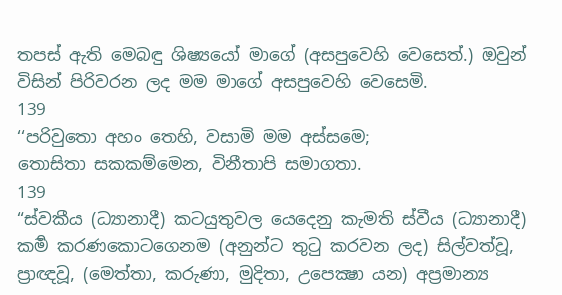තපස් ඇති මෙබඳු ශිෂ්‍යයෝ මාගේ (අසපුවෙහි වෙසෙත්.) ඔවුන් විසින් පිරිවරන ලද මම මාගේ අසපුවෙහි වෙසෙමි.
139
‘‘පරිවුතො අහං තෙහි, වසාමි මම අස්සමෙ;
තොසිතා සකකම්මෙන, විනීතාපි සමාගතා.
139
“ස්වකීය (ධ්‍යානාදී) කටයුතුවල යෙදෙනු කැමති ස්වීය (ධ්‍යානාදී) කර්‍ම කරණකොටගෙනම (අනුන්ට තුටු කරවන ලද) සිල්වත්වූ, ප්‍රාඥවූ, (මෙත්තා, කරුණා, මුදිතා, උපෙක්‍ෂා යන) අප්‍රමාන්‍ය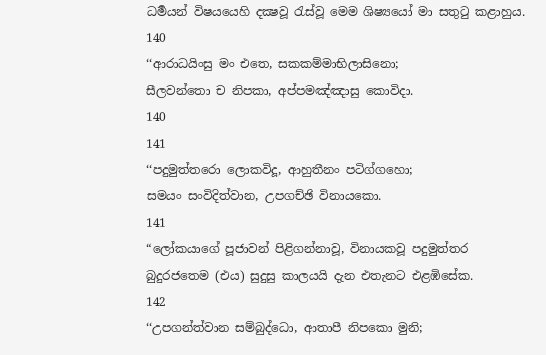ධර්‍මයන් විෂයයෙහි දක්‍ෂවූ රැස්වූ මෙම ශිෂ්‍යයෝ මා සතුටු කළාහුය.
140
‘‘ආරාධයිංසු මං එතෙ, සකකම්මාභිලාසිනො;
සීලවන්තො ච නිපකා, අප්පමඤ්ඤාසු කොවිදා.
140
141
‘‘පදුමුත්තරො ලොකවිදූ, ආහුතීනං පටිග්ගහො;
සමයං සංවිදිත්වාන, උපගච්ඡි විනායකො.
141
“ලෝකයාගේ පූජාවන් පිළිගන්නාවූ, විනායකවූ පදුමුත්තර බුදුරජතෙම (එය) සුදුසු කාලයයි දැන එතැනට එළඹිසේක.
142
‘‘උපගන්ත්වාන සම්බුද්ධො, ආතාපී නිපකො මුනි;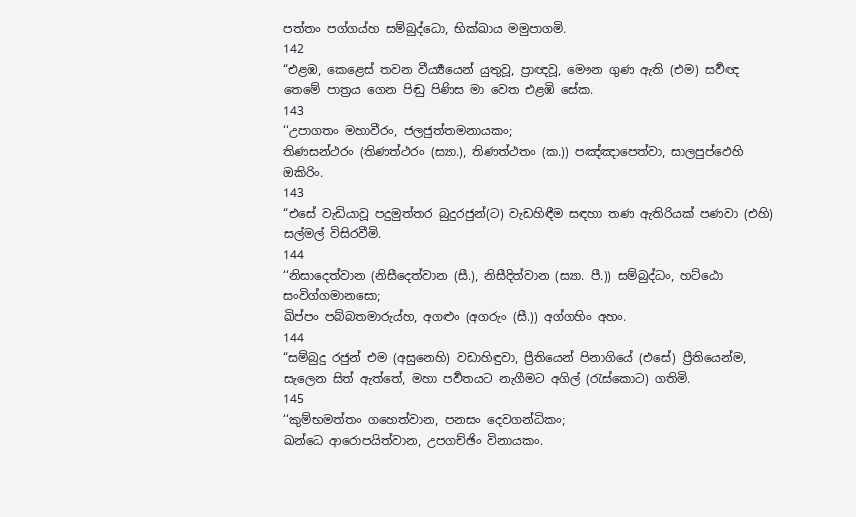පත්තං පග්ගය්හ සම්බුද්ධො, භික්ඛාය මමුපාගමි.
142
“එළඹ, කෙළෙස් තවන වීර්‍ය්‍යයෙන් යුතුවූ, ප්‍රාඥවූ, මෞන ගුණ ඇති (එම) සර්‍වඥ තෙමේ පාත්‍රය ගෙන පිඬු පිණිස මා වෙත එළඹි සේක.
143
‘‘උපාගතං මහාවීරං, ජලජුත්තමනායකං;
තිණසන්ථරං (තිණත්ථරං (ස්‍යා.), තිණත්ථතං (ක.)) පඤ්ඤාපෙත්වා, සාලපුප්ඵෙහි ඔකිරිං.
143
“එසේ වැඩියාවූ පදුමුත්තර බුදුරජුන්(ට) වැඩහිඳීම සඳහා තණ ඇතිරියක් පණවා (එහි) සල්මල් විසිරවීමි.
144
‘‘නිසාදෙත්වාන (නිසීදෙත්වාන (සී.), නිසීදිත්වාන (ස්‍යා. පී.)) සම්බුද්ධං, හට්ඨො සංවිග්ගමානසො;
ඛිප්පං පබ්බතමාරුය්හ, අගළුං (අගරුං (සී.)) අග්ගහිං අහං.
144
“සම්බුදු රජුන් එම (අසුනෙහි) වඩාහිඳුවා, ප්‍රීතියෙන් පිනාගියේ (එසේ) ප්‍රීතියෙන්ම, සැලෙන සිත් ඇත්තේ, මහා පර්‍වතයට නැගීමට අගිල් (රැස්කොට) ගතිමි.
145
‘‘කුම්භමත්තං ගහෙත්වාන, පනසං දෙවගන්ධිකං;
ඛන්ධෙ ආරොපයිත්වාන, උපගච්ඡිං විනායකං.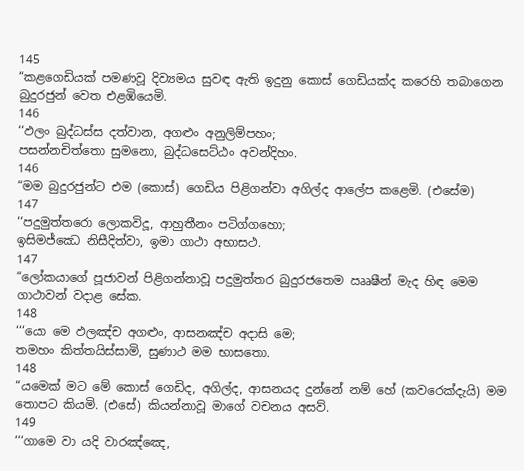145
“කළගෙඩියක් පමණවූ දිව්‍යමය සුවඳ ඇති ඉදුනු කොස් ගෙඩියක්ද කරෙහි තබාගෙන බුදුරජුන් වෙත එළඹියෙමි.
146
‘‘ඵලං බුද්ධස්ස දත්වාන, අගළුං අනුලිම්පහං;
පසන්නචිත්තො සුමනො, බුද්ධසෙට්ඨං අවන්දිහං.
146
“මම බුදුරජුන්ට එම (කොස්) ගෙඩිය පිළිගන්වා අගිල්ද ආලේප කළෙමි. (එසේම)
147
‘‘පදුමුත්තරො ලොකවිදූ, ආහුතීනං පටිග්ගහො;
ඉසිමජ්ඣෙ නිසීදිත්වා, ඉමා ගාථා අභාසථ.
147
“ලෝකයාගේ පූජාවන් පිළිගන්නාවූ පදුමුත්තර බුදුරජතෙම ඎෂීන් මැද හිඳ මෙම ගාථාවන් වදාළ සේක.
148
‘‘‘යො මෙ ඵලඤ්ච අගළුං, ආසනඤ්ච අදාසි මෙ;
තමහං කිත්තයිස්සාමි, සුණාථ මම භාසතො.
148
“යමෙක් මට මේ කොස් ගෙඩිද, අගිල්ද, ආසනයද දුන්නේ නම් හේ (කවරෙක්දැයි) මම තොපට කියමි. (එසේ) කියන්නාවූ මාගේ වචනය අසව්.
149
‘‘‘ගාමෙ වා යදි වාරඤ්ඤෙ,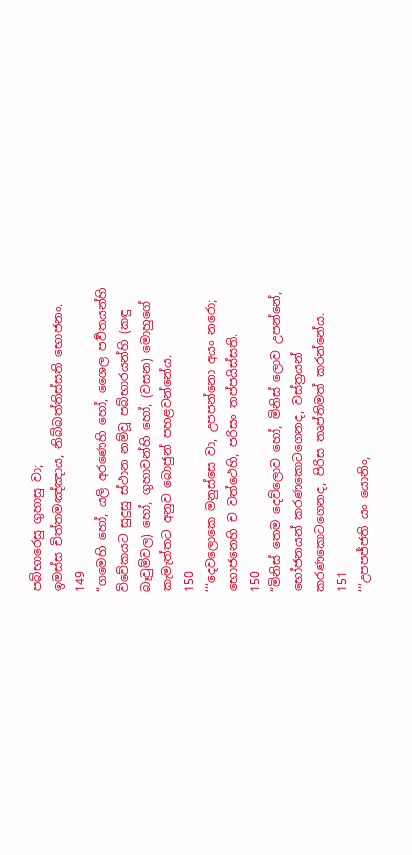පබ්භාරෙසු ගුහාසු වා;
ඉමස්ස චිත්තමඤ්ඤාය, නිබ්බත්තිස්සති භොජනං.
149
“ගමෙහි හෝ, යලි අරණෙහි හෝ, ශෛල පර්‍වතයන්හි විවේකයට සුදුසු ස්ථාන නම්වූ පබ්භාරයන්හි (කඳු බෑවුම්වල) හෝ, ගුහාවන්හි හෝ, (වසන) මොහුගේ කැමැත්තට අනුව බොජුන් පහළවන්නේය.
150
‘‘‘දෙවලොකෙ මනුස්සෙ වා, උපපන්නො අයං නරො;
භොජනෙහි ච වත්ථෙහි, පරිසං තප්පයිස්සති.
150
“මිනිස් තෙම දෙව්ලොව හෝ, මිනිස් ලොව උපන්නේ, භෝජනයන් කරණකොටගෙනද, වස්ත්‍රයන් කරණකොටගෙනද, පිරිස තෘප්තිමත් කරන්නේය.
151
‘‘‘උපපජ්ජති යං යොනිං,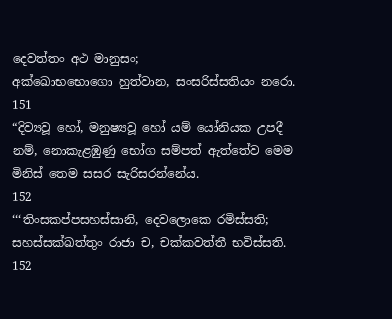දෙවත්තං අථ මානුසං;
අක්ඛොභභොගො හුත්වාන, සංසරිස්සතියං නරො.
151
“දිව්‍යවූ හෝ, මනුෂ්‍යවූ හෝ යම් යෝනියක උපදී නම්, නොකැළඹුණු භෝග සම්පත් ඇත්තේව මෙම මිනිස් තෙම සසර සැරිසරන්නේය.
152
‘‘‘තිංසකප්පසහස්සානි, දෙවලොකෙ රමිස්සති;
සහස්සක්ඛත්තුං රාජා ච, චක්කවත්තී භවිස්සති.
152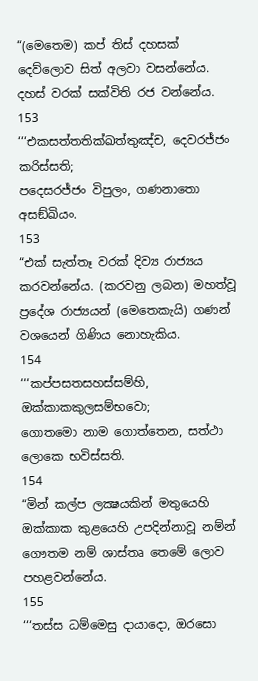“(මෙතෙම) කප් තිස් දහසක් දෙව්ලොව සිත් අලවා වසන්නේය. දහස් වරක් සක්විති රජ වන්නේය.
153
‘‘‘එකසත්තතික්ඛත්තුඤ්ච, දෙවරජ්ජං කරිස්සති;
පදෙසරජ්ජං විපුලං, ගණනාතො අසඞ්ඛියං.
153
“එක් සැත්තෑ වරක් දිව්‍ය රාජ්‍යය කරවන්නේය. (කරවනු ලබන) මහත්වූ ප්‍රදේශ රාජ්‍යයන් (මෙතෙකැයි) ගණන් වශයෙන් ගිණිය නොහැකිය.
154
‘‘‘කප්පසතසහස්සම්හි, ඔක්කාකකුලසම්භවො;
ගොතමො නාම ගොත්තෙන, සත්ථා ලොකෙ භවිස්සති.
154
“මින් කල්ප ලක්‍ෂයකින් මතුයෙහි ඔක්කාක කුළයෙහි උපදින්නාවූ නම්න් ගෞතම නම් ශාස්තෘ තෙමේ ලොව පහළවන්නේය.
155
‘‘‘තස්ස ධම්මෙසු දායාදො, ඔරසො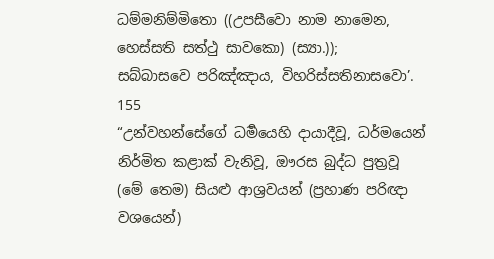ධම්මනිම්මිතො ((උපසීවො නාම නාමෙන, හෙස්සති සත්ථු සාවකො) (ස්‍යා.));
සබ්බාසවෙ පරිඤ්ඤාය, විහරිස්සතිනාසවො’.
155
“උන්වහන්සේගේ ධර්‍මයෙහි දායාදීවූ, ධර්මයෙන් නිර්මිත කළාක් වැනිවූ, ඖරස බුද්ධ පුත්‍රවූ (මේ තෙම) සියළු ආශ්‍රවයන් (ප්‍රහාණ පරිඥා වශයෙන්)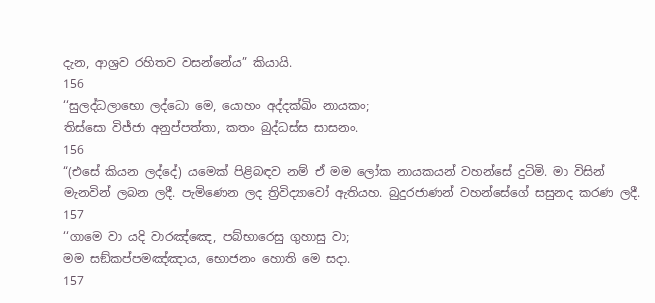දැන, ආශ්‍රව රහිතව වසන්නේය” කියායි.
156
‘‘සුලද්ධලාභො ලද්ධො මෙ, යොහං අද්දක්ඛිං නායකං;
තිස්සො විජ්ජා අනුප්පත්තා, කතං බුද්ධස්ස සාසනං.
156
“(එසේ කියන ලද්දේ) යමෙක් පිළිබඳව නම් ඒ මම ලෝක නායකයන් වහන්සේ දුටිමි. මා විසින් මැනවින් ලබන ලදී. පැමිණෙන ලද ත්‍රිවිද්‍යාවෝ ඇතියහ. බුදුරජාණන් වහන්සේගේ සසුනද කරණ ලදී.
157
‘‘ගාමෙ වා යදි වාරඤ්ඤෙ, පබ්භාරෙසු ගුහාසු වා;
මම සඞ්කප්පමඤ්ඤාය, භොජනං හොති මෙ සදා.
157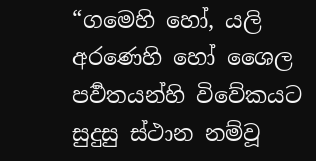“ගමෙහි හෝ, යලි අරණෙහි හෝ ශෛල පර්‍වතයන්හි විවේකයට සුදුසු ස්ථාන නම්වූ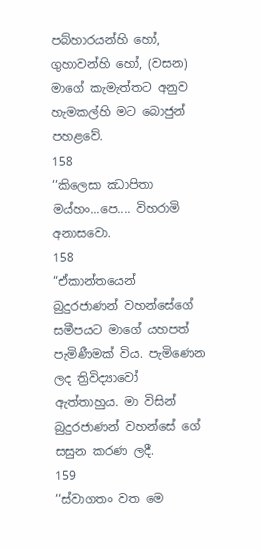පබ්හාරයන්හි හෝ, ගුහාවන්හි හෝ, (වසන) මාගේ කැමැත්තට අනුව හැමකල්හි මට බොජුන් පහළවේ.
158
‘‘කිලෙසා ඣාපිතා මය්හං...පෙ.... විහරාමි අනාසවො.
158
“ඒකාන්තයෙන් බුදුරජාණන් වහන්සේගේ සමීපයට මාගේ යහපත් පැමිණීමක් විය. පැමිණෙන ලද ත්‍රිවිද්‍යාවෝ ඇත්තාහුය. මා විසින් බුදුරජාණන් වහන්සේ ගේ සසුන කරණ ලදී.
159
‘‘ස්වාගතං වත මෙ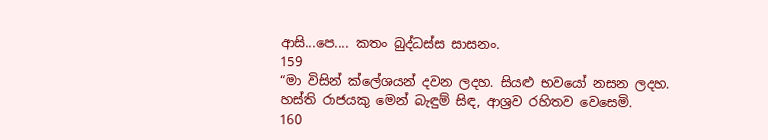ආසි...පෙ.... කතං බුද්ධස්ස සාසනං.
159
“මා විසින් ක්ලේශයන් දවන ලදහ. සියළු භවයෝ නසන ලදහ. හස්ති රාජයකු මෙන් බැඳුම් සිඳ, ආශ්‍රව රහිතව වෙසෙමි.
160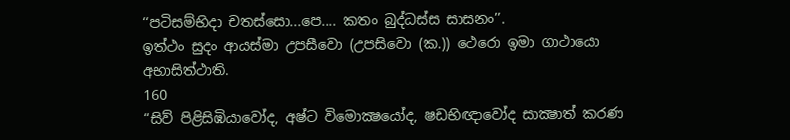‘‘පටිසම්භිදා චතස්සො...පෙ.... කතං බුද්ධස්ස සාසනං’’.
ඉත්ථං සුදං ආයස්මා උපසීවො (උපසිවො (ක.)) ථෙරො ඉමා ගාථායො අභාසිත්ථාති.
160
“සිව් පිළිසිඹියාවෝද, අෂ්ට විමොක්‍ෂයෝද, ෂඩභිඥාවෝද සාක්‍ෂාත් කරණ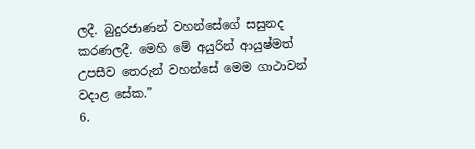ලදී. බුදුරජාණන් වහන්සේගේ සසුනද කරණලදී. මෙහි මේ අයුරින් ආයුෂ්මත් උපසීව තෙරුන් වහන්සේ මෙම ගාථාවන් වදාළ සේක.”
6.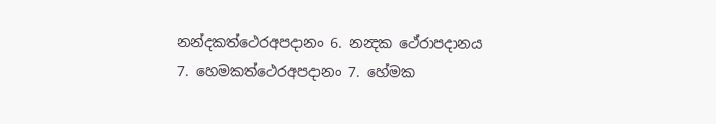නන්දකත්ථෙරඅපදානං 6. නන්‍දක ථේරාපදානය
7. හෙමකත්ථෙරඅපදානං 7. හේමක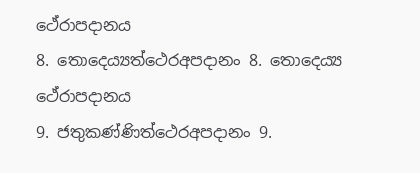ථේරාපදානය
8. තොදෙය්‍යත්ථෙරඅපදානං 8. තොදෙය්‍ය ථේරාපදානය
9. ජතුකණ්ණිත්ථෙරඅපදානං 9.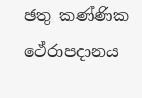ඡතු කණ්ණික ථේරාපදානය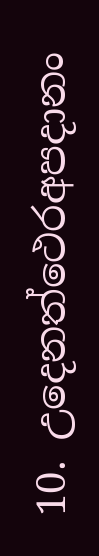10. උදෙනත්ථෙරඅපදානං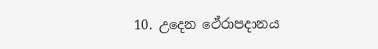10. උදෙන ථේරාපදානය